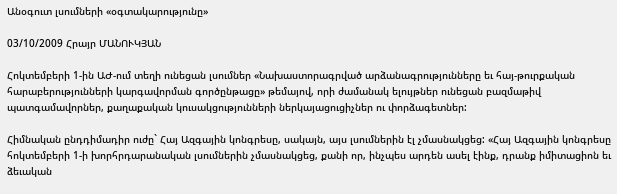Անօգուտ լսումների «օգտակարությունը»

03/10/2009 Հրայր ՄԱՆՈՒԿՅԱՆ

Հոկտեմբերի 1-ին ԱԺ-ում տեղի ունեցան լսումներ «Նախաստորագրված արձանագրությունները եւ հայ-թուրքական հարաբերությունների կարգավորման գործընթացը» թեմայով, որի ժամանակ ելույթներ ունեցան բազմաթիվ պատգամավորներ, քաղաքական կուսակցությունների ներկայացուցիչներ ու փորձագետներ:

Հիմնական ընդդիմադիր ուժը` Հայ Ազգային կոնգրեսը, սակայն, այս լսումներին էլ չմասնակցեց: «Հայ Ազգային կոնգրեսը հոկտեմբերի 1-ի խորհրդարանական լսումներին չմասնակցեց, քանի որ, ինչպես արդեն ասել էինք, դրանք իմիտացիոն եւ ձեւական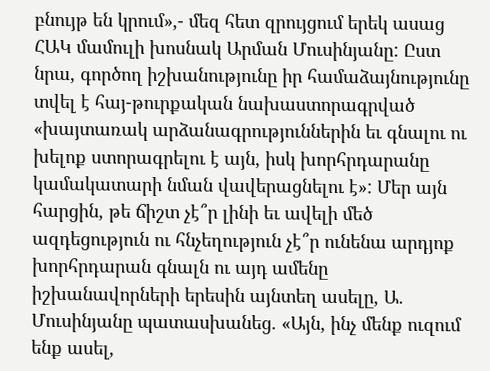բնույթ են կրում»,- մեզ հետ զրույցում երեկ ասաց ՀԱԿ մամուլի խոսնակ Արման Մուսինյանը: Ըստ նրա, գործող իշխանությունը իր համաձայնությունը տվել է հայ-թուրքական նախաստորագրված «խայտառակ արձանագրություններին եւ գնալու ու խելոք ստորագրելու է այն, իսկ խորհրդարանը կամակատարի նման վավերացնելու է»: Մեր այն հարցին, թե ճիշտ չէ՞ր լինի եւ ավելի մեծ ազդեցություն ու հնչեղություն չէ՞ր ունենա արդյոք խորհրդարան գնալն ու այդ ամենը իշխանավորների երեսին այնտեղ ասելը, Ա. Մուսինյանը պատասխանեց. «Այն, ինչ մենք ուզում ենք ասել,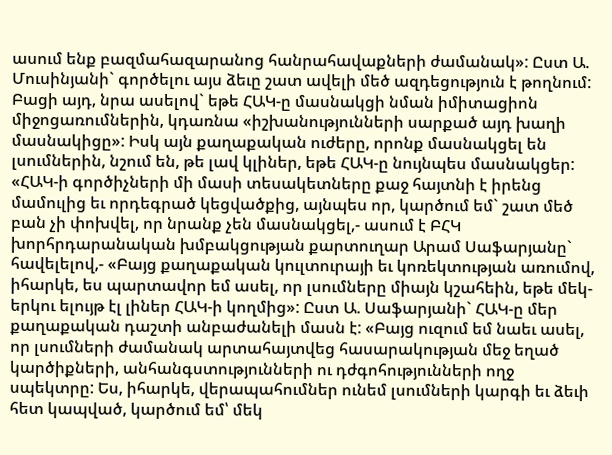ասում ենք բազմահազարանոց հանրահավաքների ժամանակ»: Ըստ Ա. Մուսինյանի` գործելու այս ձեւը շատ ավելի մեծ ազդեցություն է թողնում: Բացի այդ, նրա ասելով` եթե ՀԱԿ-ը մասնակցի նման իմիտացիոն միջոցառումներին, կդառնա «իշխանությունների սարքած այդ խաղի մասնակիցը»: Իսկ այն քաղաքական ուժերը, որոնք մասնակցել են լսումներին, նշում են, թե լավ կլիներ, եթե ՀԱԿ-ը նույնպես մասնակցեր: «ՀԱԿ-ի գործիչների մի մասի տեսակետները քաջ հայտնի է իրենց մամուլից եւ որդեգրած կեցվածքից, այնպես որ, կարծում եմ` շատ մեծ բան չի փոխվել, որ նրանք չեն մասնակցել,- ասում է ԲՀԿ խորհրդարանական խմբակցության քարտուղար Արամ Սաֆարյանը` հավելելով,- «Բայց քաղաքական կուլտուրայի եւ կոռեկտության առումով, իհարկե, ես պարտավոր եմ ասել, որ լսումները միայն կշահեին, եթե մեկ-երկու ելույթ էլ լիներ ՀԱԿ-ի կողմից»: Ըստ Ա. Սաֆարյանի` ՀԱԿ-ը մեր քաղաքական դաշտի անբաժանելի մասն է: «Բայց ուզում եմ նաեւ ասել, որ լսումների ժամանակ արտահայտվեց հասարակության մեջ եղած կարծիքների, անհանգստությունների ու դժգոհությունների ողջ սպեկտրը: Ես, իհարկե, վերապահումներ ունեմ լսումների կարգի եւ ձեւի հետ կապված, կարծում եմ՝ մեկ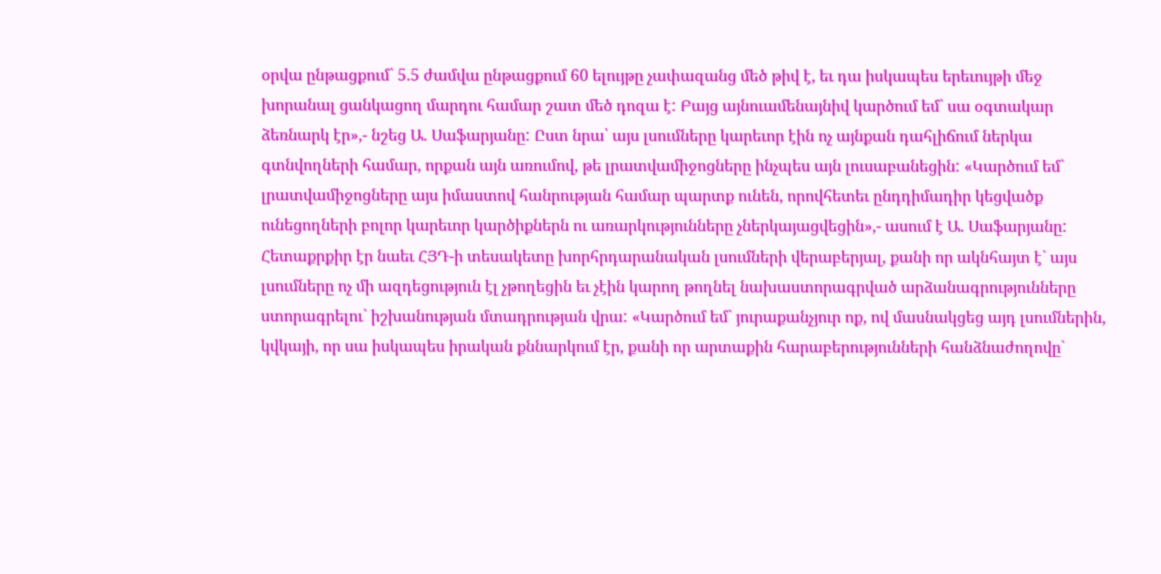օրվա ընթացքում` 5.5 ժամվա ընթացքում 60 ելույթը չափազանց մեծ թիվ է, եւ դա իսկապես երեւույթի մեջ խորանալ ցանկացող մարդու համար շատ մեծ դոզա է: Բայց այնուամենայնիվ կարծում եմ` սա օգտակար ձեռնարկ էր»,- նշեց Ա. Սաֆարյանը: Ըստ նրա՝ այս լսումները կարեւոր էին ոչ այնքան դահլիճում ներկա գտնվողների համար, որքան այն առումով, թե լրատվամիջոցները ինչպես այն լուսաբանեցին: «Կարծում եմ` լրատվամիջոցները այս իմաստով հանրության համար պարտք ունեն, որովհետեւ ընդդիմադիր կեցվածք ունեցողների բոլոր կարեւոր կարծիքներն ու առարկությունները չներկայացվեցին»,- ասում է Ա. Սաֆարյանը: Հետաքրքիր էր նաեւ ՀՅԴ-ի տեսակետը խորհրդարանական լսումների վերաբերյալ, քանի որ ակնհայտ է` այս լսումները ոչ մի ազդեցություն էլ չթողեցին եւ չէին կարող թողնել նախաստորագրված արձանագրությունները ստորագրելու` իշխանության մտադրության վրա: «Կարծում եմ` յուրաքանչյուր ոք, ով մասնակցեց այդ լսումներին, կվկայի, որ սա իսկապես իրական քննարկում էր, քանի որ արտաքին հարաբերությունների հանձնաժողովը`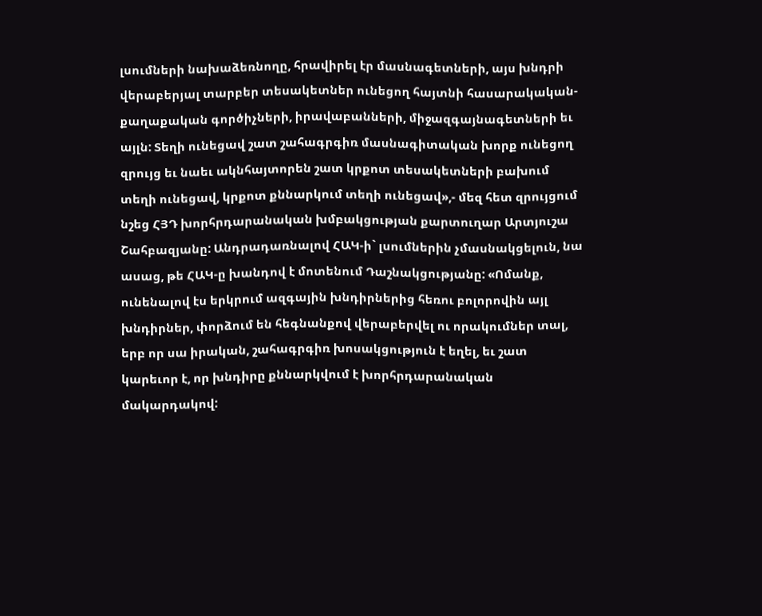լսումների նախաձեռնողը, հրավիրել էր մասնագետների, այս խնդրի վերաբերյալ տարբեր տեսակետներ ունեցող հայտնի հասարակական-քաղաքական գործիչների, իրավաբանների, միջազգայնագետների եւ այլն: Տեղի ունեցավ շատ շահագրգիռ մասնագիտական խորք ունեցող զրույց եւ նաեւ ակնհայտորեն շատ կրքոտ տեսակետների բախում տեղի ունեցավ, կրքոտ քննարկում տեղի ունեցավ»,- մեզ հետ զրույցում նշեց ՀՅԴ խորհրդարանական խմբակցության քարտուղար Արտյուշա Շահբազյանը: Անդրադառնալով ՀԱԿ-ի` լսումներին չմասնակցելուն, նա ասաց, թե ՀԱԿ-ը խանդով է մոտենում Դաշնակցությանը: «Ոմանք, ունենալով էս երկրում ազգային խնդիրներից հեռու բոլորովին այլ խնդիրներ, փորձում են հեգնանքով վերաբերվել ու որակումներ տալ, երբ որ սա իրական, շահագրգիռ խոսակցություն է եղել, եւ շատ կարեւոր է, որ խնդիրը քննարկվում է խորհրդարանական մակարդակով: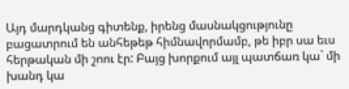Այդ մարդկանց գիտենք, իրենց մասնակցությունը բացատրում են անհեթեթ հիմնավորմամբ, թե իբր սա եւս հերթական մի շոու էր: Բայց խորքում այլ պատճառ կա` մի խանդ կա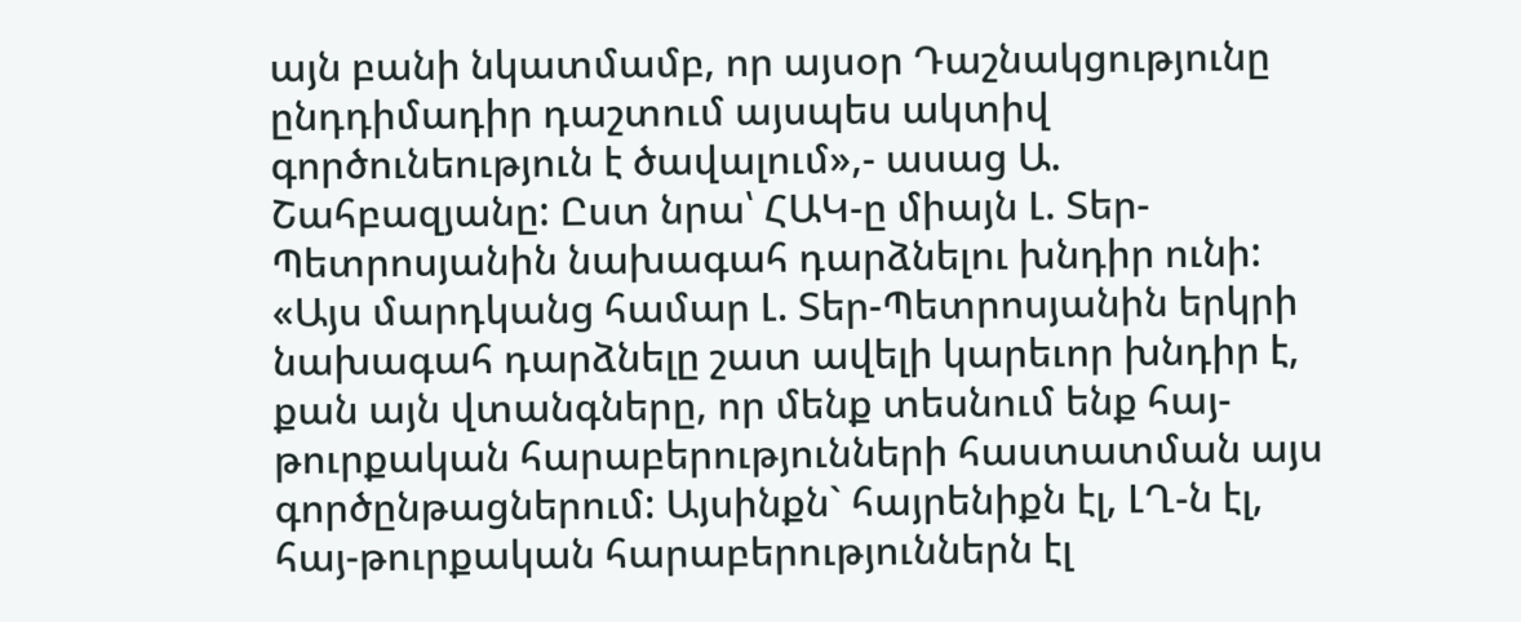այն բանի նկատմամբ, որ այսօր Դաշնակցությունը ընդդիմադիր դաշտում այսպես ակտիվ գործունեություն է ծավալում»,- ասաց Ա. Շահբազյանը: Ըստ նրա՝ ՀԱԿ-ը միայն Լ. Տեր-Պետրոսյանին նախագահ դարձնելու խնդիր ունի: «Այս մարդկանց համար Լ. Տեր-Պետրոսյանին երկրի նախագահ դարձնելը շատ ավելի կարեւոր խնդիր է, քան այն վտանգները, որ մենք տեսնում ենք հայ-թուրքական հարաբերությունների հաստատման այս գործընթացներում: Այսինքն` հայրենիքն էլ, ԼՂ-ն էլ, հայ-թուրքական հարաբերություններն էլ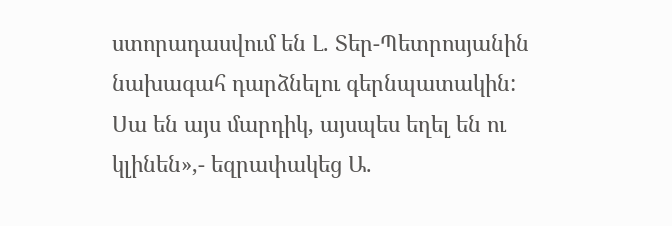ստորադասվում են Լ. Տեր-Պետրոսյանին նախագահ դարձնելու գերնպատակին: Սա են այս մարդիկ, այսպես եղել են ու կլինեն»,- եզրափակեց Ա.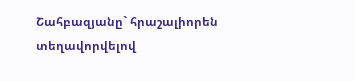Շահբազյանը` հրաշալիորեն տեղավորվելով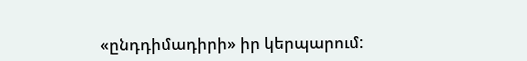«ընդդիմադիրի» իր կերպարում: